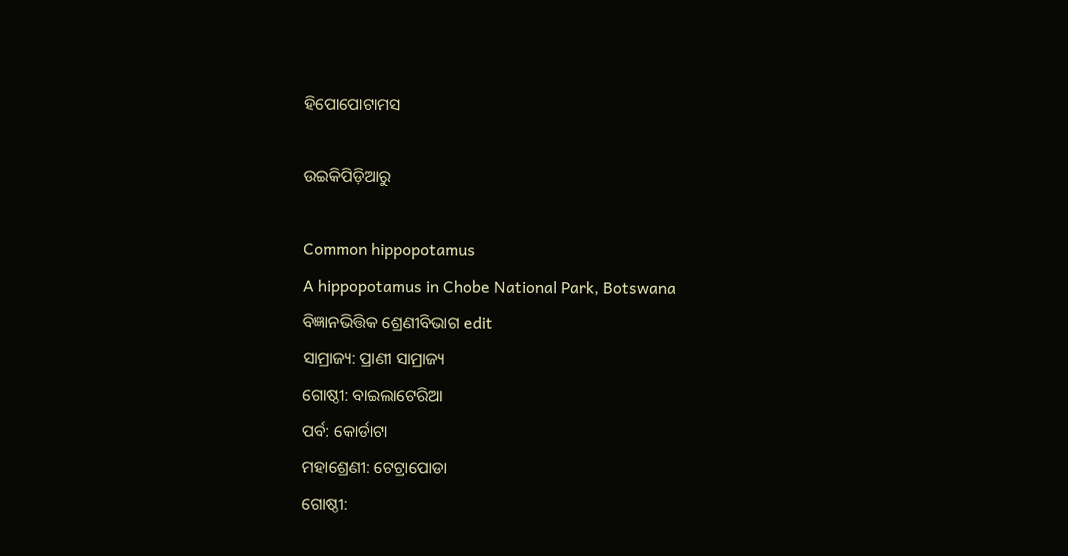ହିପୋପୋଟାମସ

ଉଇକିପିଡ଼ିଆ‌ରୁ

Common hippopotamus
A hippopotamus in Chobe National Park, Botswana
ବିଜ୍ଞାନଭିତ୍ତିକ ଶ୍ରେଣୀବିଭାଗ edit
ସାମ୍ରାଜ୍ୟ: ପ୍ରାଣୀ ସାମ୍ରାଜ୍ୟ
ଗୋଷ୍ଠୀ: ବାଇଲାଟେରିଆ
ପର୍ବ: କୋର୍ଡାଟା
ମହାଶ୍ରେଣୀ: ଟେଟ୍ରାପୋଡା
ଗୋଷ୍ଠୀ: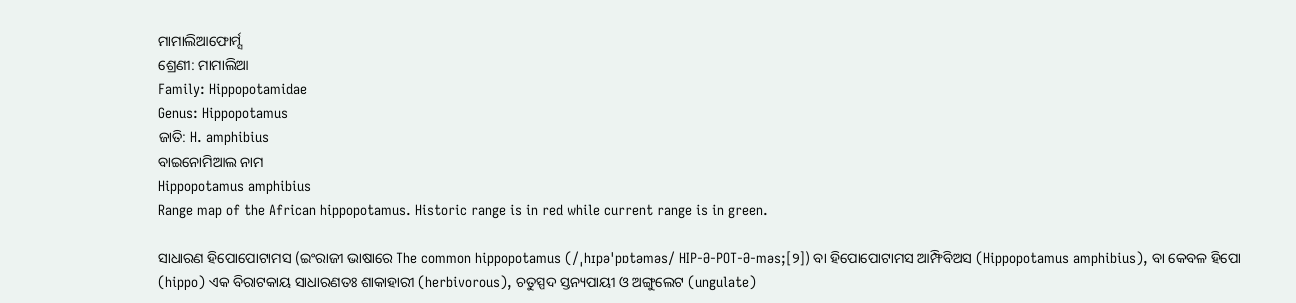ମାମାଲିଆଫୋର୍ମ୍ସ
ଶ୍ରେଣୀ: ମାମାଲିଆ
Family: Hippopotamidae
Genus: Hippopotamus
ଜାତି: H. amphibius
ବାଇନୋମିଆଲ ନାମ
Hippopotamus amphibius
Range map of the African hippopotamus. Historic range is in red while current range is in green.

ସାଧାରଣ ହିପୋପୋଟାମସ (ଇଂରାଜୀ ଭାଷାରେ The common hippopotamus (/ˌhɪpəˈpɒtəməs/ HIP-Ə-POT-Ə-məs;[୨]) ବା ହିପୋପୋଟାମସ ଆମ୍ଫିବିଅସ (Hippopotamus amphibius), ବା କେବଳ ହିପୋ (hippo) ଏକ ବିରାଟକାୟ ସାଧାରଣତଃ ଶାକାହାରୀ (herbivorous), ଚତୁସ୍ପଦ ସ୍ତନ୍ୟପାୟୀ ଓ ଅଙ୍ଗୁଲେଟ (ungulate)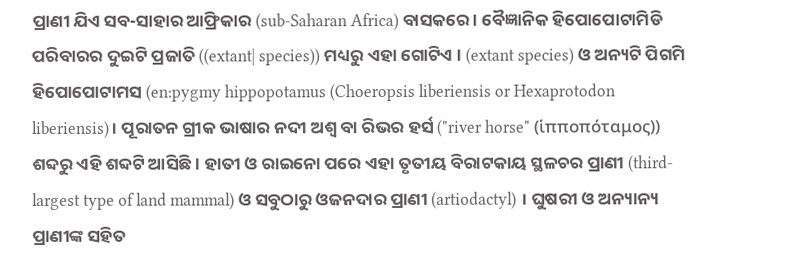ପ୍ରାଣୀ ଯିଏ ସବ-ସାହାର ଆଫ୍ରିକାର (sub-Saharan Africa) ବାସକରେ । ବୈଜ୍ଞାନିକ ହିପୋପୋଟାମିଡି ପରିବାରର ଦୁଇଟି ପ୍ରଜାତି ((extant| species)) ମଧ୍ୟରୁ ଏହା ଗୋଟିଏ । (extant species) ଓ ଅନ୍ୟଟି ପିଗମି ହିପୋପୋଟାମସ (en:pygmy hippopotamus (Choeropsis liberiensis or Hexaprotodon liberiensis)। ପୂରାତନ ଗ୍ରୀକ ଭାଷାର ନ‌ଦୀ ଅଶ୍ୱ ବା ରିଭର ହର୍ସ ("river horse" (ἱπποπόταμος)) ଶବ୍ଦରୁ ଏହି ଶବ୍ଦଟି ଆସିଛି । ହାତୀ ଓ ରାଇନୋ ପରେ ଏହା ତୃତୀୟ ବିରାଟକାୟ ସ୍ଥଳଚର ପ୍ରାଣୀ (third-largest type of land mammal) ଓ ସବୁଠାରୁ ଓଜନ‌ଦାର ପ୍ରାଣୀ (artiodactyl) । ଘୁଷରୀ ଓ ଅନ୍ୟାନ୍ୟ ପ୍ରାଣୀଙ୍କ ସ‌ହିତ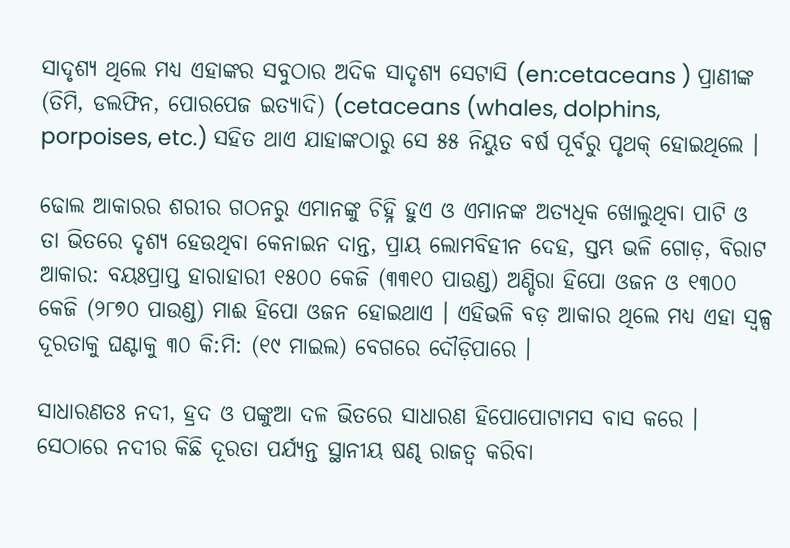ସାଦୃଶ୍ୟ ଥିଲେ ମଧ୍ୟ ଏହାଙ୍କର ସବୁଠାର ଅଦିକ ସାଦୃଶ୍ୟ ସେଟାସି (en:cetaceans ) ପ୍ରାଣୀଙ୍କ (ତିମି, ଡଲଫିନ, ପୋରପେଜ ଇତ୍ୟାଦି) (cetaceans (whales, dolphins, porpoises, etc.) ସ‌ହିତ ଥାଏ ଯାହାଙ୍କଠାରୁ ସେ ୫୫ ନିୟୁତ ବର୍ଷ ପୂର୍ବରୁ ପୃଥକ୍ ହୋଇଥିଲେ ।

ଢୋଲ ଆକାରର ଶରୀର ଗଠନରୁ ଏମାନଙ୍କୁ ଚିହ୍ନି ହୁଏ ଓ ଏମାନଙ୍କ ଅତ୍ୟଧିକ ଖୋଲୁଥିବା ପାଟି ଓ ତା ଭିତରେ ଦୃଶ୍ୟ ହେଉଥିବା କେନାଇନ ଦାନ୍ତ, ପ୍ରାୟ ଲୋମ‌ବିହୀନ ଦେହ, ସ୍ତମ୍ଭ ଭଳି ଗୋଡ଼, ବିରାଟ ଆକାର: ବୟଃପ୍ରାପ୍ତ ହାରାହାରୀ ୧୫୦୦ କେଜି (୩୩୧୦ ପାଉଣ୍ଡ) ଅଣ୍ଡିରା ହିପୋ ଓଜନ ଓ ୧୩୦୦ କେଜି (୨୮୭୦ ପାଉଣ୍ଡ) ମାଈ ହିପୋ ଓଜନ ହୋଇଥାଏ । ଏହିଭଳି ବଡ଼ ଆକାର ଥିଲେ ମଧ୍ୟ ଏହା ସ୍ୱଳ୍ପ ଦୂରତାକୁ ଘଣ୍ଟାକୁ ୩୦ କି:ମି: (୧୯ ମାଇଲ) ବେଗରେ ଦୌଡ଼ିପାରେ ।

ସାଧାରଣତଃ ନ‌ଦୀ, ହ୍ରଦ ଓ ପଙ୍କୁଆ ଦଳ ଭିତରେ ସାଧାରଣ ହିପୋପୋଟାମସ‌ ବାସ କରେ । ସେଠାରେ ନ‌ଦୀର କିଛି ଦୂରତା ପର୍ଯ୍ୟନ୍ତ ସ୍ଥାନୀୟ ଷଣ୍ଢ ରାଜତ୍ୱ କରିବା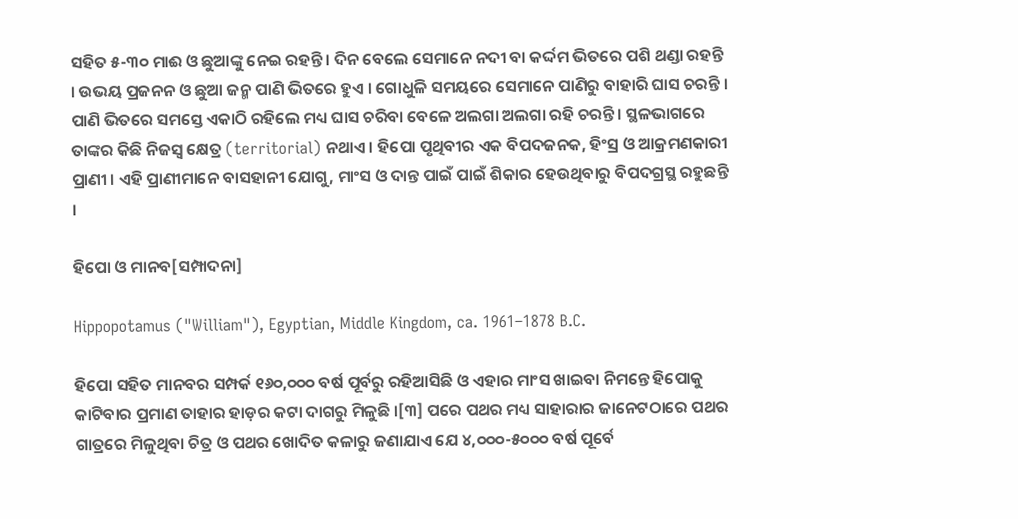ସ‌ହିତ ୫-୩୦ ମାଈ ଓ ଛୁଆଙ୍କୁ ନେଇ ରହନ୍ତି । ଦିନ ବେଲେ ସେମାନେ ନ‌ଦୀ ବା କର୍ଦ୍ଦମ ଭିତରେ ପଶି ଥଣ୍ଡା ରହନ୍ତି । ଉଭୟ ପ୍ରଜନନ ଓ ଛୁଆ ଜନ୍ମ ପାଣି ଭିତରେ ହୁଏ । ଗୋଧୁଳି ସମୟରେ ସେମାନେ ପାଣିରୁ ବାହାରି ଘାସ ଚରନ୍ତି । ପାଣି ଭିତରେ ସମସ୍ତେ ଏକାଠି ରହିଲେ ମଧ୍ୟ ଘାସ ଚରିବା ବେଳେ ଅଲଗା ଅଲଗା ରହି ଚରନ୍ତି । ସ୍ଥଳଭାଗରେ ତାଙ୍କର କିଛି ନିଜସ୍ୱ କ୍ଷେତ୍ର (territorial) ନଥାଏ । ହିପୋ ପୃଥିବୀର ଏକ ବିପଦଜନ‌କ, ହିଂସ୍ର ଓ ଆକ୍ରମଣକାରୀ ପ୍ରାଣୀ । ଏହି ପ୍ରାଣୀମାନେ ବାସ‌ହାନୀ ଯୋଗୁ, ମାଂସ ଓ ଦାନ୍ତ ପାଇଁ ପାଇଁ ଶିକାର ହେଉଥିବାରୁ ବିପଦଗ୍ରସ୍ଥ ରହୁଛନ୍ତି ।

ହିପୋ ଓ ମାନବ[ସମ୍ପାଦନା]

Hippopotamus ("William"), Egyptian, Middle Kingdom, ca. 1961–1878 B.C.

ହିପୋ ସ‌ହିତ ମାନବର ସମ୍ପର୍କ ୧୬୦,୦୦୦ ବର୍ଷ ପୂର୍ବରୁ ରହିଆସିଛି ଓ ଏହାର ମାଂସ ଖାଇବା ନିମନ୍ତେ ହିପୋକୁ କାଟିବାର ପ୍ରମାଣ ତାହାର ହାଡ଼ର କଟା ଦାଗରୁ ମିଳୁଛି ।[୩] ପରେ ପଥର ମଧ୍ୟ ସାହାରାର ଜାନେଟ‌ଠାରେ ପଥର ଗାତ୍ରରେ ମିଳୁଥିବା ଚିତ୍ର ଓ ପଥର ଖୋଦିତ କଳାରୁ ଜଣାଯାଏ ଯେ ୪,୦୦୦-୫୦୦୦ ବର୍ଷ ପୂର୍ବେ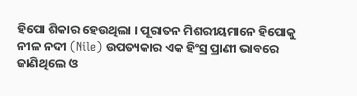ହିପୋ ଶିକାର ହେଉଥିଲା । ପୂରାତନ ମିଶରୀୟମାନେ ହିପୋକୁ ନୀଳ ନ‌ଦୀ (Nile) ଉପତ୍ୟକାର ଏକ ହିଂସ୍ର ପ୍ରାଣୀ ଭାବରେ ଜାଣିଥିଲେ ଓ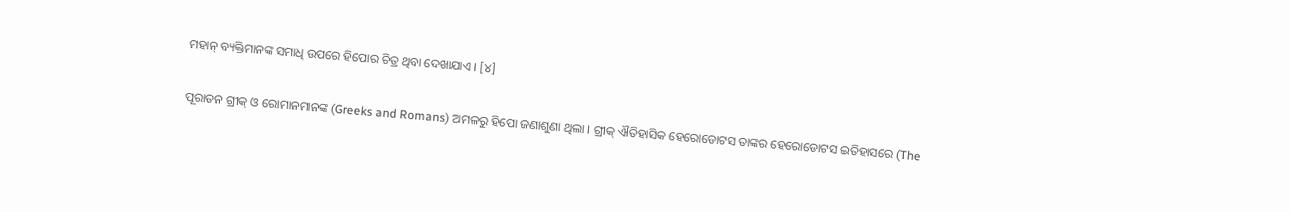ମହାନ୍ ବ୍ୟକ୍ତିମାନଙ୍କ ସମାଧି ଉପରେ ହିପୋର ଚିତ୍ର ଥିବା ଦେଖାଯାଏ । [୪]

ପୂରାତନ ଗ୍ରୀକ୍ ଓ ରୋମାନମାନଙ୍କ (Greeks and Romans) ଅମଳରୁ ହିପୋ ଜଣାଶୁଣା ଥିଲା । ଗ୍ରୀକ୍ ଐତିହାସିକ ହେରୋଡୋଟସ ତାଙ୍କର ହେରୋଡୋଟସ ଇତିହାସରେ (The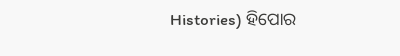Histories) ହିପୋର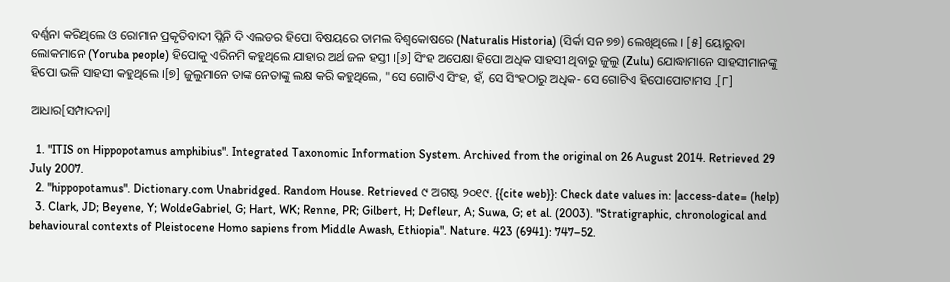ବର୍ଣ୍ଣନା କରିଥିଲେ ଓ ରୋମାନ ପ୍ରକୃତିବାଦୀ ପ୍ଲିନି ଦି ଏଲଡର ହିପୋ ବିଷୟରେ ତାମଲ ବିଶ୍ୱକୋଷରେ (Naturalis Historia) (ସିର୍କା ସନ ୭୭) ଲେଖିଥିଲେ । [୫] ୟୋରୁବା ଲୋକମାନେ (Yoruba people) ହିପୋକୁ ଏରିନମି କ‌ହୁଥିଲେ ଯାହାର ଅର୍ଥ ଜଳ ହସ୍ତୀ ।[୬] ସିଂହ ଅପେକ୍ଷା ହିପୋ ଅଧିକ ସାହସୀ ଥିବାରୁ ଜୁଲୁ (Zulu) ଯୋଦ୍ଧାମାନେ ସାହସୀମାନଙ୍କୁ ହିପୋ ଭଳି ସାହସୀ କ‌ହୁଥିଲେ ।[୭] ଜୁଲୁମାନେ ତାଙ୍କ ନେତାଙ୍କୁ ଲକ୍ଷ କରି କ‌ହୁଥିଲେ, "ସେ ଗୋଟିଏ ସିଂହ, ହଁ, ସେ ସିଂହଠାରୁ ଅଧିକ- ସେ ଗୋଟିଏ ହିପୋପୋଟାମସ .[୮]

ଆଧାର[ସମ୍ପାଦନା]

  1. "ITIS on Hippopotamus amphibius". Integrated Taxonomic Information System. Archived from the original on 26 August 2014. Retrieved 29 July 2007.
  2. "hippopotamus". Dictionary.com Unabridged. Random House. Retrieved ୯ ଅଗଷ୍ଟ ୨୦୧୯. {{cite web}}: Check date values in: |access-date= (help)
  3. Clark, JD; Beyene, Y; WoldeGabriel, G; Hart, WK; Renne, PR; Gilbert, H; Defleur, A; Suwa, G; et al. (2003). "Stratigraphic, chronological and behavioural contexts of Pleistocene Homo sapiens from Middle Awash, Ethiopia". Nature. 423 (6941): 747–52.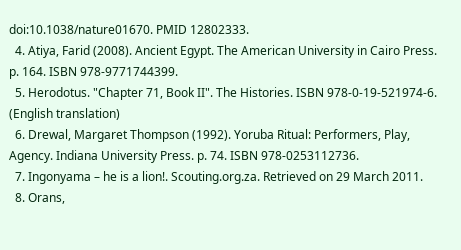doi:10.1038/nature01670. PMID 12802333.
  4. Atiya, Farid (2008). Ancient Egypt. The American University in Cairo Press. p. 164. ISBN 978-9771744399.
  5. Herodotus. "Chapter 71, Book II". The Histories. ISBN 978-0-19-521974-6. (English translation)
  6. Drewal, Margaret Thompson (1992). Yoruba Ritual: Performers, Play, Agency. Indiana University Press. p. 74. ISBN 978-0253112736.
  7. Ingonyama – he is a lion!. Scouting.org.za. Retrieved on 29 March 2011.
  8. Orans,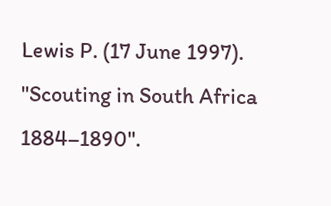Lewis P. (17 June 1997). "Scouting in South Africa 1884–1890".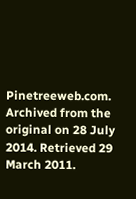Pinetreeweb.com. Archived from the original on 28 July 2014. Retrieved 29 March 2011.